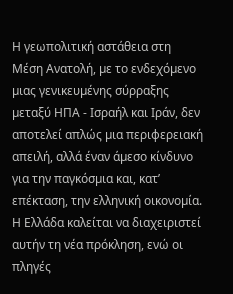Η γεωπολιτική αστάθεια στη Μέση Ανατολή, µε το ενδεχόµενο µιας γενικευµένης σύρραξης µεταξύ ΗΠΑ - Ισραήλ και Ιράν, δεν αποτελεί απλώς µια περιφερειακή απειλή, αλλά έναν άµεσο κίνδυνο για την παγκόσµια και, κατ’ επέκταση, την ελληνική οικονοµία. Η Ελλάδα καλείται να διαχειριστεί αυτήν τη νέα πρόκληση, ενώ οι πληγές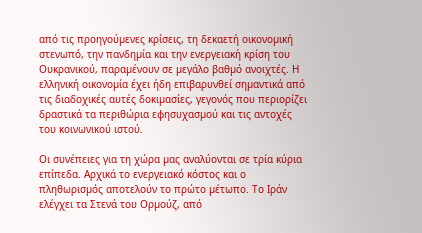από τις προηγούµενες κρίσεις, τη δεκαετή οικονοµική στενωπό, την πανδηµία και την ενεργειακή κρίση του Ουκρανικού, παραµένουν σε µεγάλο βαθµό ανοιχτές. Η ελληνική οικονοµία έχει ήδη επιβαρυνθεί σηµαντικά από τις διαδοχικές αυτές δοκιµασίες, γεγονός που περιορίζει δραστικά τα περιθώρια εφησυχασµού και τις αντοχές του κοινωνικού ιστού.

Οι συνέπειες για τη χώρα µας αναλύονται σε τρία κύρια επίπεδα. Αρχικά το ενεργειακό κόστος και ο πληθωρισµός αποτελούν το πρώτο µέτωπο. Το Ιράν ελέγχει τα Στενά του Ορµούζ, από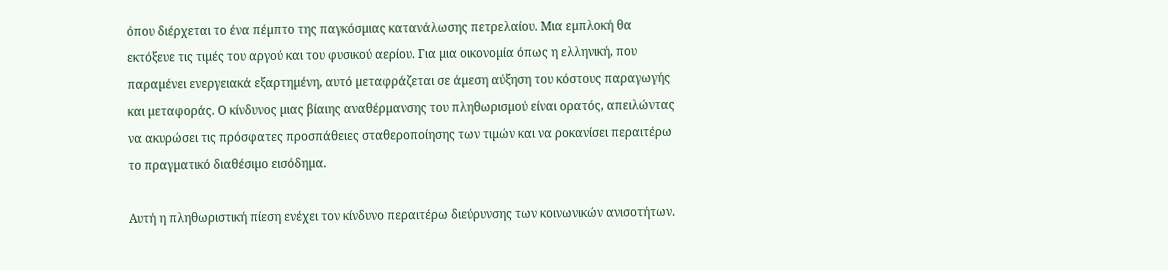όπου διέρχεται το ένα πέµπτο της παγκόσµιας κατανάλωσης πετρελαίου. Μια εµπλοκή θα εκτόξευε τις τιµές του αργού και του φυσικού αερίου. Για µια οικονοµία όπως η ελληνική, που παραµένει ενεργειακά εξαρτηµένη, αυτό µεταφράζεται σε άµεση αύξηση του κόστους παραγωγής και µεταφοράς. Ο κίνδυνος µιας βίαιης αναθέρµανσης του πληθωρισµού είναι ορατός, απειλώντας να ακυρώσει τις πρόσφατες προσπάθειες σταθεροποίησης των τιµών και να ροκανίσει περαιτέρω το πραγµατικό διαθέσιµο εισόδηµα.

Αυτή η πληθωριστική πίεση ενέχει τον κίνδυνο περαιτέρω διεύρυνσης των κοινωνικών ανισοτήτων.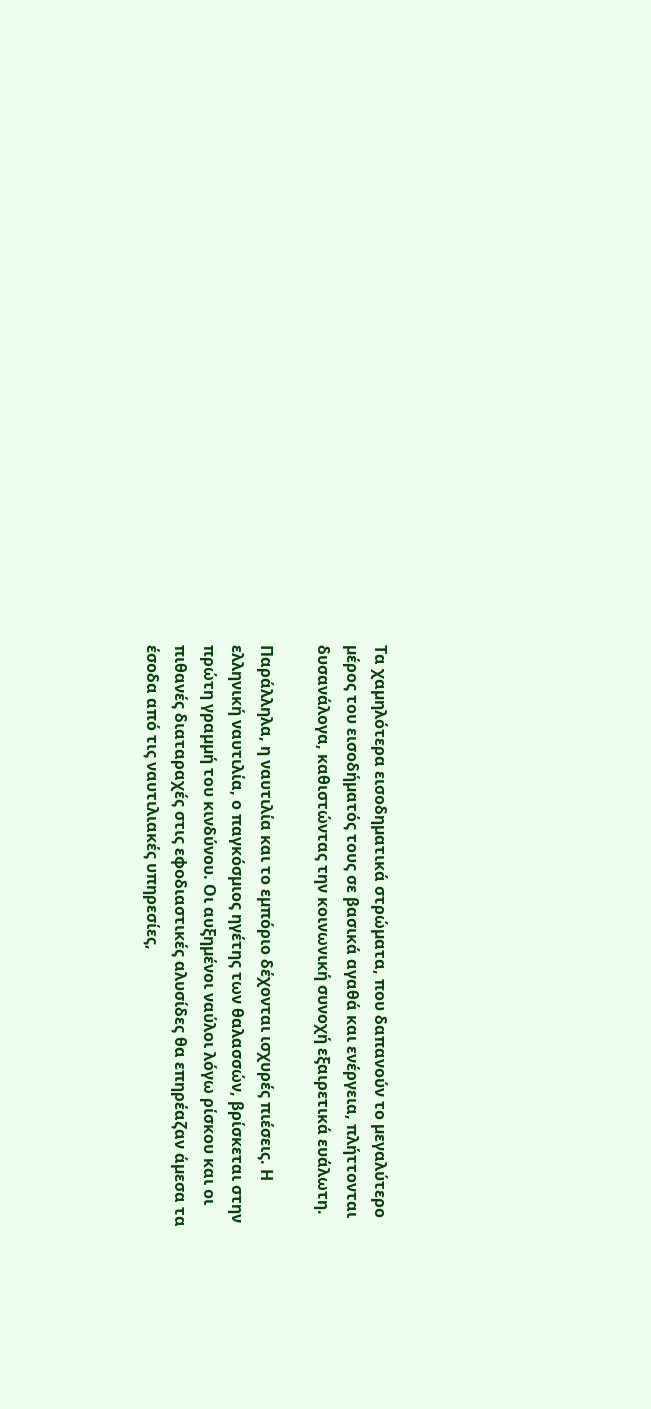Τα χαµηλότερα εισοδηµατικά στρώµατα, που δαπανούν το µεγαλύτερο µέρος του εισοδήµατός τους σε βασικά αγαθά και ενέργεια, πλήττονται δυσανάλογα, καθιστώντας την κοινωνική συνοχή εξαιρετικά ευάλωτη.

Παράλληλα, η ναυτιλία και το εµπόριο δέχονται ισχυρές πιέσεις. Η ελληνική ναυτιλία, ο παγκόσµιος ηγέτης των θαλασσών, βρίσκεται στην πρώτη γραµµή του κινδύνου. Οι αυξηµένοι ναύλοι λόγω ρίσκου και οι πιθανές διαταραχές στις εφοδιαστικές αλυσίδες θα επηρέαζαν άµεσα τα έσοδα από τις ναυτιλιακές υπηρεσίες,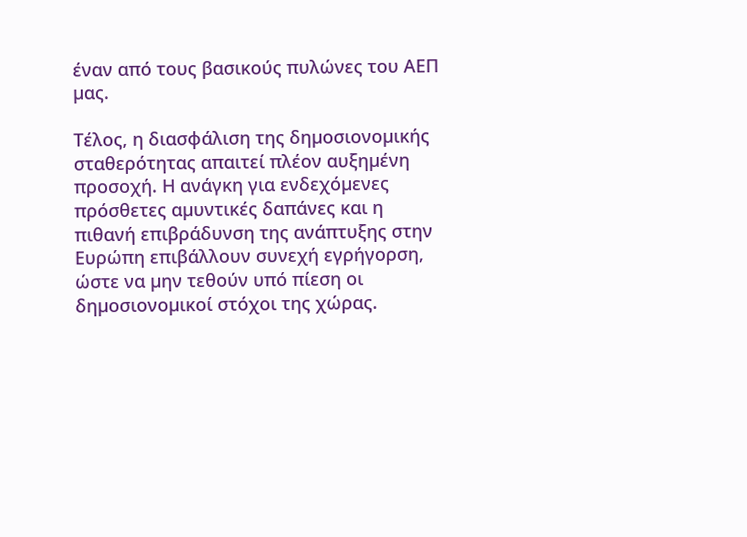έναν από τους βασικούς πυλώνες του ΑΕΠ µας.

Τέλος, η διασφάλιση της δηµοσιονοµικής σταθερότητας απαιτεί πλέον αυξηµένη προσοχή. Η ανάγκη για ενδεχόµενες πρόσθετες αµυντικές δαπάνες και η πιθανή επιβράδυνση της ανάπτυξης στην Ευρώπη επιβάλλουν συνεχή εγρήγορση, ώστε να µην τεθούν υπό πίεση οι δηµοσιονοµικοί στόχοι της χώρας.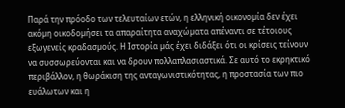Παρά την πρόοδο των τελευταίων ετών, η ελληνική οικονοµία δεν έχει ακόµη οικοδοµήσει τα απαραίτητα αναχώµατα απέναντι σε τέτοιους εξωγενείς κραδασµούς. Η Ιστορία µάς έχει διδάξει ότι οι κρίσεις τείνουν να συσσωρεύονται και να δρουν πολλαπλασιαστικά. Σε αυτό το εκρηκτικό περιβάλλον, η θωράκιση της ανταγωνιστικότητας, η προστασία των πιο ευάλωτων και η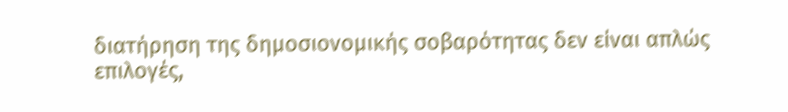διατήρηση της δηµοσιονοµικής σοβαρότητας δεν είναι απλώς επιλογές,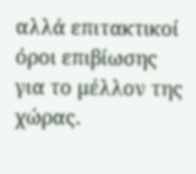αλλά επιτακτικοί όροι επιβίωσης για το µέλλον της χώρας.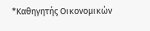*Καθηγητής Οικονοµικών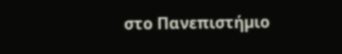στο Πανεπιστήµιο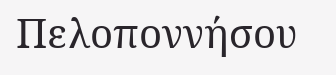Πελοποννήσου